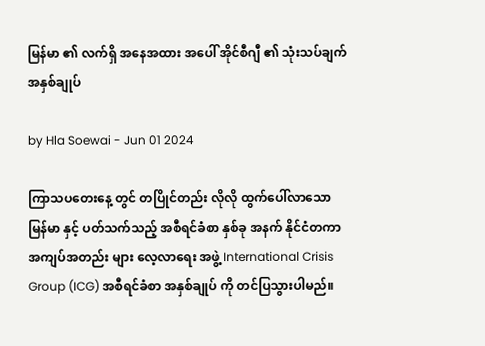မြန်မာ ၏ လက်ရှိ အနေအထား အပေါ် အိုင်စီဂျီ ၏ သုံးသပ်ချက် အနှစ်ချုပ်

by Hla Soewai - Jun 01 2024

ကြာသပတေးနေ့ တွင် တပြိုင်တည်း လိုလို ထွက်ပေါ်လာသော မြန်မာ နှင့် ပတ်သက်သည့် အစီရင်ခံစာ နှစ်ခု အနက် နိုင်ငံတကာ အကျပ်အတည်း များ လေ့လာရေး အဖွဲ့ International Crisis Group (ICG) အစီရင်ခံစာ အနှစ်ချုပ် ကို တင်ပြသွားပါမည်။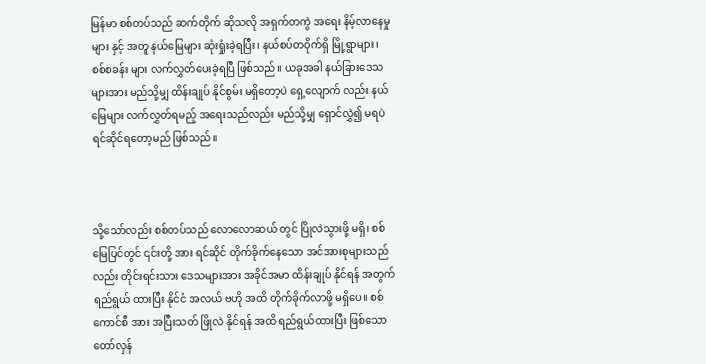မြန်မာ စစ်တပ်သည် ဆက်တိုက် ဆိုသလို အရှက်တကွဲ အရေး နိမ့်လာနေမှု များ နှင့် အတူ နယ်မြေများ ဆုံးရှုံးခဲ့ရပြီး၊ နယ်စပ်တဝိုက်ရှိ မြို့ရွာများ၊ စစ်စခန်း များ လက်လွှတ်ပေးခဲ့ရပြီ ဖြစ်သည်။ ယခုအခါ နယ်ခြားဒေသများအား မည်သို့မျှ ထိန်းချုပ် နိုင်စွမ်း မရှိတော့ပဲ ရှေ့လျောက် လည်း နယ်မြေများ လက်လွှတ်ရမည့် အရေးသည်လည်း မည်သို့မျှ ရှောင်လွှဲ၍ မရပဲ ရင်ဆိုင်ရတော့မည် ဖြစ်သည်။



သို့သော်လည်း စစ်တပ်သည် လောလောဆယ် တွင် ပြိုလဲသွားဖို့ မရှိ၊ စစ်မြေပြင်တွင် ၎င်းတို့ အား ရင်ဆိုင် တိုက်ခိုက်နေသော အင်အားစုများသည်လည်း တိုင်းရင်းသား ဒေသများအား အခိုင်အမာ ထိန်းချုပ် နိုင်ရန် အတွက် ရည်ရွယ် ထားပြီး နိုင်ငံ အလယ် ဗဟို အထိ တိုက်ခိုက်လာဖို့ မရှိပေ။ စစ်ကောင်စီ အား အပြီးသတ် ဖြိုလဲ နိုင်ရန် အထိ ရည်ရွယ်ထားပြီး ဖြစ်သော တော်လှန်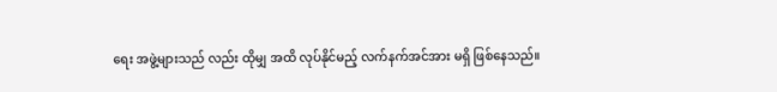ရေး အဖွဲ့များသည် လည်း ထိုမျှ အထိ လုပ်နိုင်မည့် လက်နက်အင်အား မရှိ ဖြစ်နေသည်။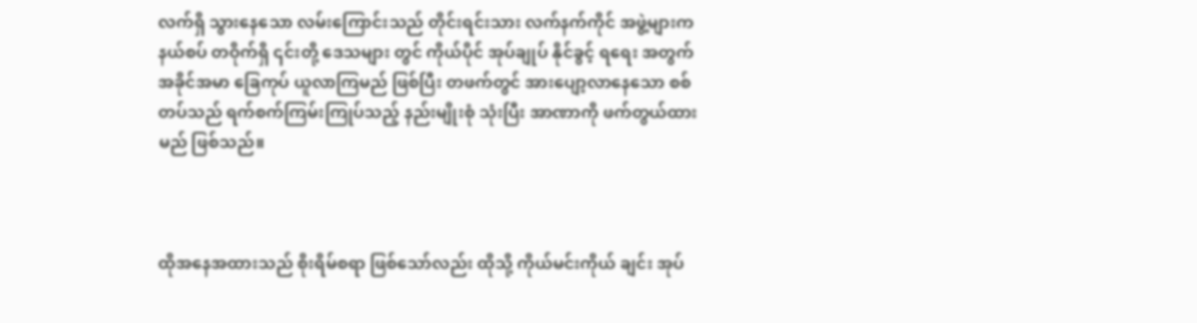လက်ရှိ သွားနေသော လမ်းကြောင်းသည် တိုင်းရင်းသား လက်နက်ကိုင် အဖွဲ့များက နယ်စပ် တဝိုက်ရှိ ၎င်းတို့ ဒေသများ တွင် ကိုယ်ပိုင် အုပ်ချုပ် နိုင်ခွင့် ရရေး အတွက် အခိုင်အမာ ခြေကုပ် ယူလာကြမည် ဖြစ်ပြီး တဖက်တွင် အားပျော့လာနေသော စစ်တပ်သည် ရက်စက်ကြမ်းကြုပ်သည့် နည်းမျိုးစုံ သုံးပြီး အာဏာကို ဖက်တွယ်ထားမည် ဖြစ်သည်။



ထိုအနေအထားသည် စိုးရိမ်စရာ ဖြစ်သော်လည်း ထိုသို့ ကိုယ်မင်းကိုယ် ချင်း အုပ်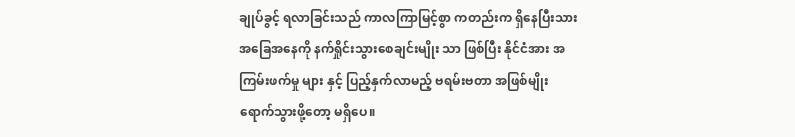ချုပ်ခွင့် ရလာခြင်းသည် ကာလကြာမြင့်စွာ ကတည်းက ရှိနေပြီးသား အခြေအနေကို နက်ရှိုင်းသွားစေချင်းမျိုး သာ ဖြစ်ပြီး နိုင်ငံအား အကြမ်းဖက်မှု များ နှင့် ပြည့်နှက်လာမည့် ဗရမ်းဗတာ အဖြစ်မျိုး ရောက်သွားဖို့တော့ မရှိပေ။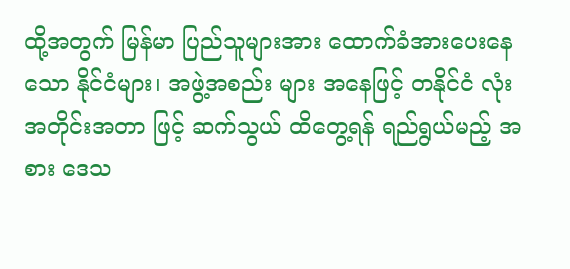ထို့အတွက် မြန်မာ ပြည်သူများအား ထောက်ခံအားပေးနေသော နိုင်ငံများ၊ အဖွဲ့အစည်း များ အနေဖြင့် တနိုင်ငံ လုံး အတိုင်းအတာ ဖြင့် ဆက်သွယ် ထိတွေ့ရန် ရည်ရွယ်မည့် အစား ဒေသ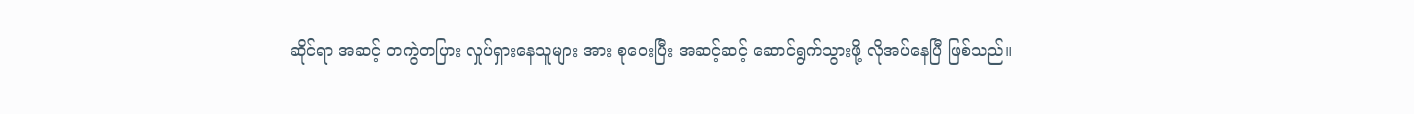ဆိုင်ရာ အဆင့် တကွဲတပြား လှုပ်ရှားနေသူများ အား စုဝေးပြီး အဆင့်ဆင့် ဆောင်ရွက်သွားဖို့ လိုအပ်နေပြီ ဖြစ်သည်။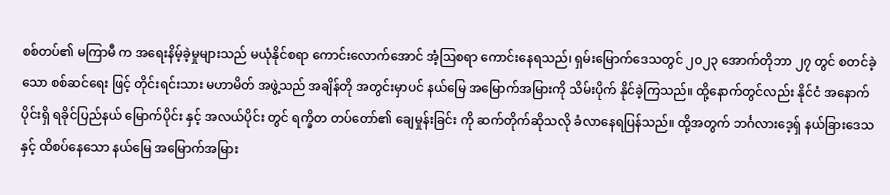စစ်တပ်၏ မကြာမီ က အရေးနိမ့်ခဲ့မှုများသည် မယုံနိုင်စရာ ကောင်းလောက်အောင် အံ့ဩစရာ ကောင်းနေရသည်၊ ရှမ်းမြောက်ဒေသတွင် ၂၀၂၃ အောက်တိုဘာ ၂၇ တွင် စတင်ခဲ့သော စစ်ဆင်ရေး ဖြင့် တိုင်းရင်းသား မဟာမိတ် အဖွဲ့သည် အချိန်တို အတွင်းမှာပင် နယ်မြေ အမြောက်အမြားကို သိမ်းပိုက် နိုင်ခဲ့ကြသည်။ ထို့နောက်တွင်လည်း နိုင်ငံ အနောက်ပိုင်းရှိ ရခိုင်ပြည်နယ် မြောက်ပိုင်း နှင့် အလယ်ပိုင်း တွင် ရက္ခိတ တပ်တော်၏ ချေမှုန်းခြင်း ကို ဆက်တိုက်ဆိုသလို ခံလာနေရပြန်သည်။ ထို့အတွက် ဘင်္ဂလားဒေ့ရှ် နယ်ခြားဒေသ နှင့် ထိစပ်နေသော နယ်မြေ အမြောက်အမြား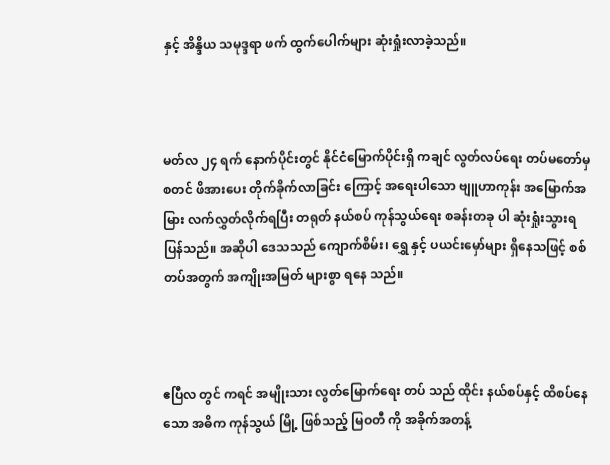နှင့် အိန္ဒိယ သမုဒ္ဒရာ ဖက် ထွက်ပေါက်များ ဆုံးရှုံးလာခဲ့သည်။



မတ်လ ၂၄ ရက် နောက်ပိုင်းတွင် နိုင်ငံမြောက်ပိုင်းရှိ ကချင် လွတ်လပ်ရေး တပ်မတော်မှ စတင် ဖိအားပေး တိုက်ခိုက်လာခြင်း ကြောင့် အရေးပါသော ဗျူဟာကုန်း အမြောက်အမြား လက်လွှတ်လိုက်ရပြီး တရုတ် နယ်စပ် ကုန်သွယ်ရေး စခန်းတခု ပါ ဆုံးရှုံးသွားရပြန်သည်။ အဆိုပါ ဒေသသည် ကျောက်စိမ်း၊ ရွှေ နှင့် ပယင်းမှော်များ ရှိနေသဖြင့် စစ်တပ်အတွက် အကျိုးအမြတ် များစွာ ရနေ သည်။



ဧပြီလ တွင် ကရင် အမျိုးသား လွတ်မြောက်ရေး တပ် သည် ထိုင်း နယ်စပ်နှင့် ထိစပ်နေသော အဓိက ကုန်သွယ် မြို့ ဖြစ်သည့် မြဝတီ ကို အခိုက်အတန့်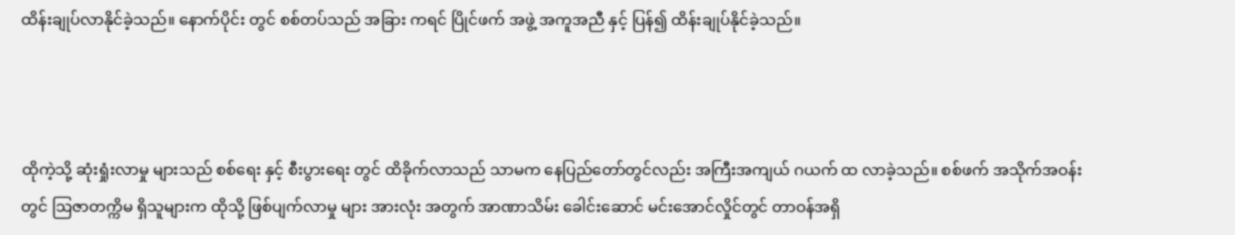ထိန်းချုပ်လာနိုင်ခဲ့သည်။ နောက်ပိုင်း တွင် စစ်တပ်သည် အခြား ကရင် ပြိုင်ဖက် အဖွဲ့ အကူအညီ နှင့် ပြန်၍ ထိန်းချုပ်နိုင်ခဲ့သည်။



ထိုကဲ့သို့ ဆုံးရှုံးလာမှု များသည် စစ်‌ရေး နှင့် စီးပွားရေး တွင် ထိခိုက်လာသည် သာမက နေပြည်တော်တွင်လည်း အကြီးအကျယ် ဂယက် ထ လာခဲ့သည်။ စစ်ဖက် အသိုက်အဝန်း တွင် ဩဇာတက္ကိမ ရှိသူများက ထိုသို့ ဖြစ်ပျက်လာမှု များ အားလုံး အတွက် အာဏာသိမ်း ခေါင်းဆောင် မင်းအောင်လှိုင်တွင် တာဝန်အရှိ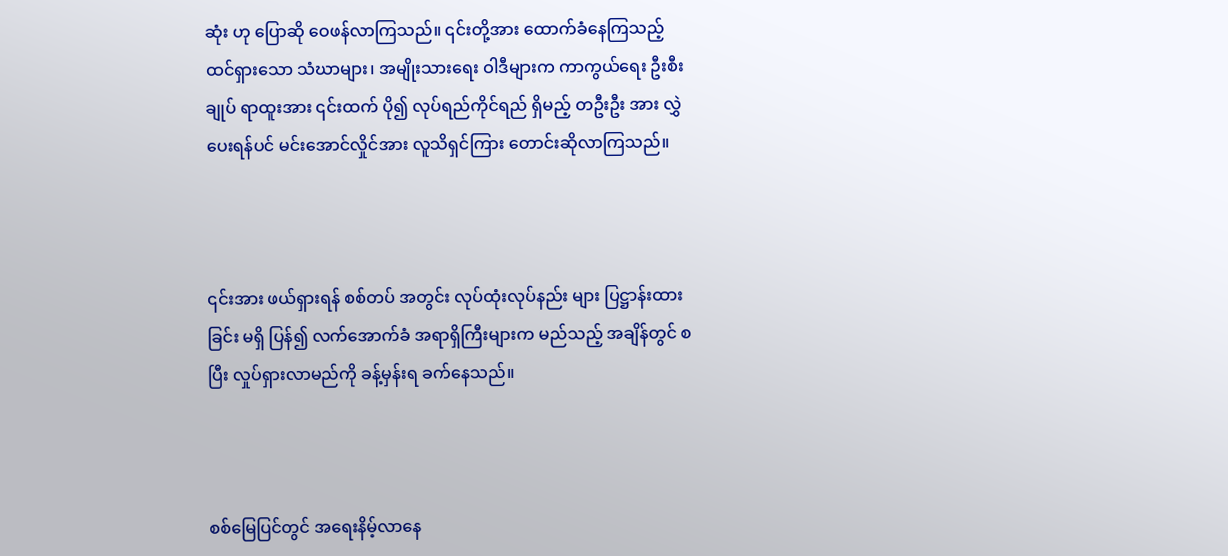ဆုံး ဟု ပြောဆို ဝေဖန်လာကြသည်။ ၎င်းတို့အား ထောက်ခံနေကြသည့် ထင်ရှားသော သံဃာများ၊ အမျိုးသားရေး ဝါဒီများက ကာကွယ်ရေး ဦးစီးချုပ် ရာထူးအား ၎င်းထက် ပို၍ လုပ်ရည်ကိုင်ရည် ရှိမည့် တဦးဦး အား လွှဲပေးရန်ပင် မင်းအောင်လှိုင်အား လူသိရှင်ကြား တောင်းဆိုလာကြသည်။



၎င်းအား ဖယ်ရှားရန် စစ်တပ် အတွင်း လုပ်ထုံးလုပ်နည်း များ ပြဋ္ဌာန်းထားခြင်း မရှိ ပြန်၍ လက်အောက်ခံ အရာရှိကြီးများက မည်သည့် အချိန်တွင် စပြီး လှုပ်ရှားလာမည်ကို ခန့်မှန်းရ ခက်နေသည်။



စစ်မြေပြင်တွင် အရေးနိမ့်လာနေ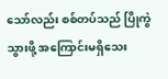သော်လည်း စစ်တပ်သည် ပြိုကွဲသွားဖို့ အကြောင်းမရှိသေး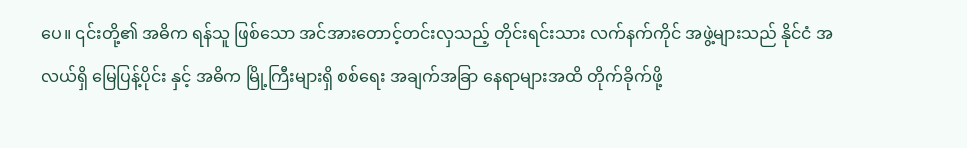ပေ။ ၎င်းတို့၏ အဓိက ရန်သူ ဖြစ်သော အင်အားတောင့်တင်းလှသည့် တိုင်းရင်းသား လက်နက်ကိုင် အဖွဲ့များသည် နိုင်ငံ အလယ်ရှိ မြေပြန့်ပိုင်း နှင့် အဓိက မြို့ကြီးများရှိ စစ်ရေး အချက်အခြာ နေရာများအထိ တိုက်ခိုက်ဖို့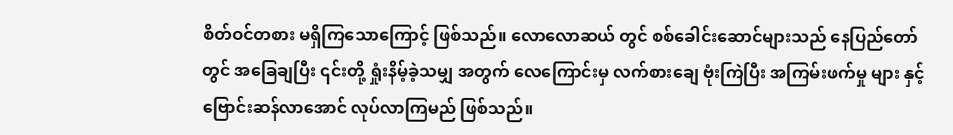စိတ်ဝင်တစား မရှိကြသောကြောင့် ဖြစ်သည်။ လောလောဆယ် တွင် စစ်ခေါင်းဆောင်များသည် နေပြည်တော်တွင် အခြေချပြီး ၎င်းတို့ ရှုံးနိမ့်ခဲ့သမျှ အတွက် လေကြောင်းမှ လက်စားချေ ဗုံးကြဲပြီး အကြမ်းဖက်မှု များ နှင့် ဗြောင်းဆန်လာအောင် လုပ်လာကြမည် ဖြစ်သည်။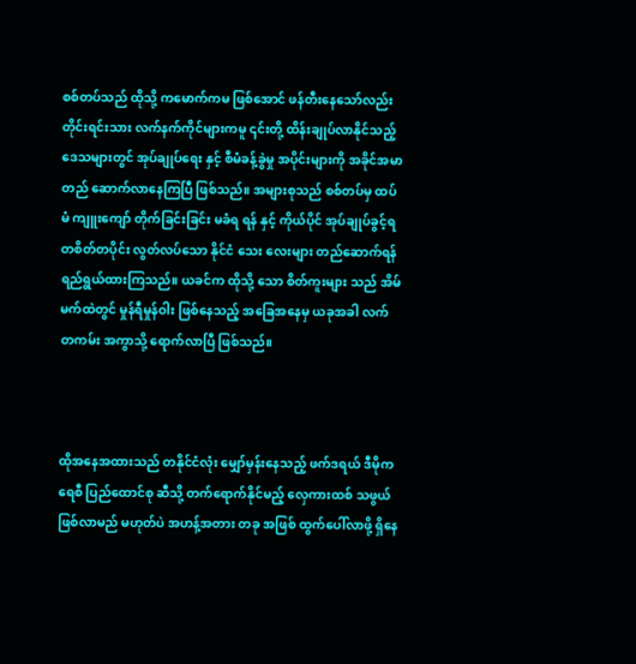စစ်တပ်သည် ထိုသို့ ကမောက်ကမ ဖြစ်အောင် ဖန်တီးနေသော်လည်း တိုင်းရင်းသား လက်နက်ကိုင်များကမူ ၎င်းတို့ ထိန်းချုပ်လာနိုင်သည့် ဒေသများတွင် အုပ်ချုပ်ရေး နှင့် စီမံခန့်ခွဲမှု အပိုင်းများကို အခိုင်အမာ တည် ဆောက်လာနေကြပြီ ဖြစ်သည်။ အများစုသည် စစ်တပ်မှ ထပ်မံ ကျူးကျော် တိုက်ခြင်းခြင်း မခံရ ရန် နှင့် ကိုယ်ပိုင် အုပ်ချုပ်ခွင့်ရ တစိတ်တပိုင်း လွတ်လပ်သော နိုင်ငံ သေး လေးများ တည်ဆောက်ရန် ရည်ရွယ်ထားကြသည်။ ယခင်က ထိုသို့ သော စိတ်ကူးများ သည် အိမ်မက်ထဲတွင် မှုန်ရီမှုန်ဝါး ဖြစ်နေသည့် အခြေအနေမှ ယခုအခါ လက်တကမ်း အကွာသို့ ရောက်လာပြီ ဖြစ်သည်။



ထိုအနေအထားသည် တနိုင်ငံလုံး မျှော်မှန်းနေသည့် ဖက်ဒရယ် ဒီမိုကရေစီ ပြည်ထောင်စု ဆီသို့ တက်ရောက်နိုင်မည့် လှေကားထစ် သဖွယ် ဖြစ်လာမည် မဟုတ်ပဲ အဟန့်အတား တခု အဖြစ် ထွက်ပေါ်လာဖို့ ရှိနေ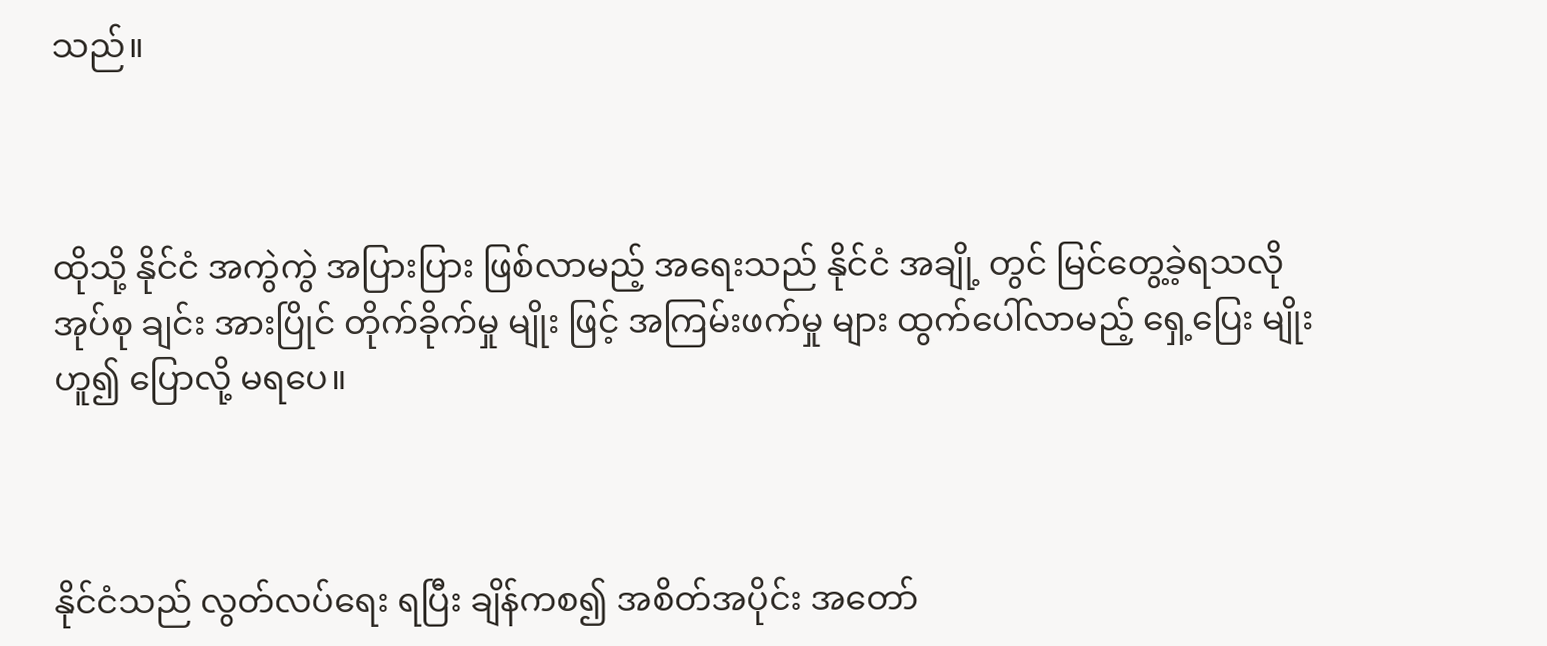သည်။



ထိုသို့ နိုင်ငံ အကွဲကွဲ အပြားပြား ဖြစ်လာမည့် အရေးသည် နိုင်ငံ အချို့ တွင် မြင်တွေ့ခဲ့ရသလို အုပ်စု ချင်း အားပြိုင် တိုက်ခိုက်မှု မျိုး ဖြင့် အကြမ်းဖက်မှု များ ထွက်ပေါ်လာမည့် ရှေ့ပြေး မျိုး ဟူ၍ ပြောလို့ မရပေ။



နိုင်ငံသည် လွတ်လပ်ရေး ရပြီး ချိန်ကစ၍ အစိတ်အပိုင်း အတော်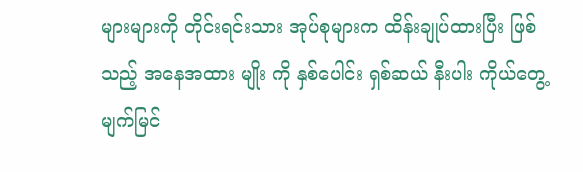များများကို တိုင်းရင်းသား အုပ်စုများက ထိန်းချုပ်ထားပြီး ဖြစ်သည့် အနေအထား မျိုး ကို နှစ်ပေါင်း ရှစ်ဆယ် နီးပါး ကိုယ်တွေ့မျက်မြင်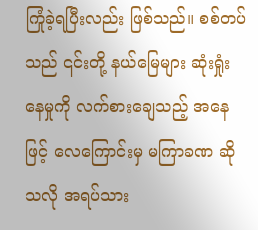ကြုံခဲ့ရပြီးလည်း ဖြစ်သည်။ စစ်တပ်သည် ၎င်းတို့ နယ်မြေများ ဆုံးရှုံးနေမှုကို လက်စားချေသည့် အနေဖြင့် လေကြောင်းမှ မကြာခဏ ဆိုသလို အရပ်သား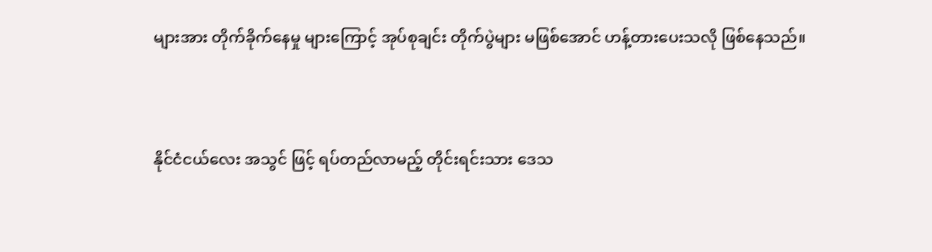များအား တိုက်ခိုက်နေမှု များကြောင့် အုပ်စုချင်း တိုက်ပွဲများ မဖြစ်အောင် ဟန့်တားပေးသလို ဖြစ်နေသည်။



နိုင်ငံငယ်လေး အသွင် ဖြင့် ရပ်တည်လာမည့် တိုင်းရင်းသား ဒေသ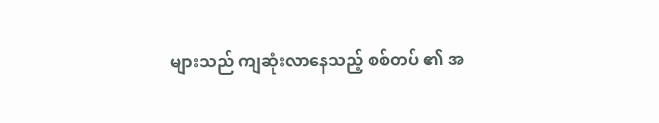များသည် ကျဆုံးလာနေသည့် စစ်တပ် ၏ အ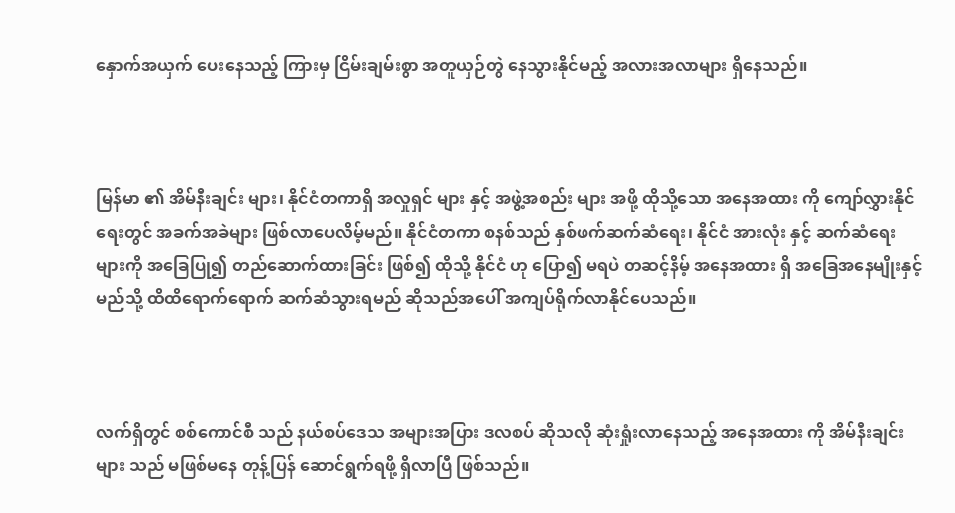နှောက်အယှက် ပေးနေသည့် ကြားမှ ငြိမ်းချမ်းစွာ အတူယှဉ်တွဲ နေသွားနိုင်မည့် အလားအလာများ ရှိနေသည်။



မြန်မာ ၏ အိမ်နီးချင်း များ၊ နိုင်ငံတကာရှိ အလှုရှင် များ နှင့် အဖွဲ့အစည်း များ အဖို့ ထိုသို့သော အနေအထား ကို ကျော်လွှားနိုင်ရေးတွင် အခက်အခဲများ ဖြစ်လာပေလိမ့်မည်။ နိုင်ငံတကာ စနစ်သည် နှစ်ဖက်ဆက်ဆံရေး၊ နိုင်ငံ အားလုံး နှင့် ဆက်ဆံရေး များကို အခြေပြု၍ တည်ဆောက်ထားခြင်း ဖြစ်၍ ထိုသို့ နိုင်ငံ ဟု ပြော၍ မရပဲ တဆင့်နိမ့် အနေအထား ရှိ အခြေအနေမျိုးနှင့် မည်သို့ ထိထိရောက်‌ရောက် ဆက်ဆံသွားရမည် ဆိုသည်အပေါ် အကျပ်ရိုက်လာနိုင်ပေသည်။



လက်ရှိတွင် စစ်ကောင်စီ သည် နယ်စပ်ဒေသ အများအပြား ဒလစပ် ဆိုသလို ဆုံးရှုံးလာနေသည့် အနေအထား ကို အိမ်နီးချင်း များ သည် မဖြစ်မနေ တုန့်ပြန် ဆောင်ရွက်ရဖို့ ရှိလာပြီ ဖြစ်သည်။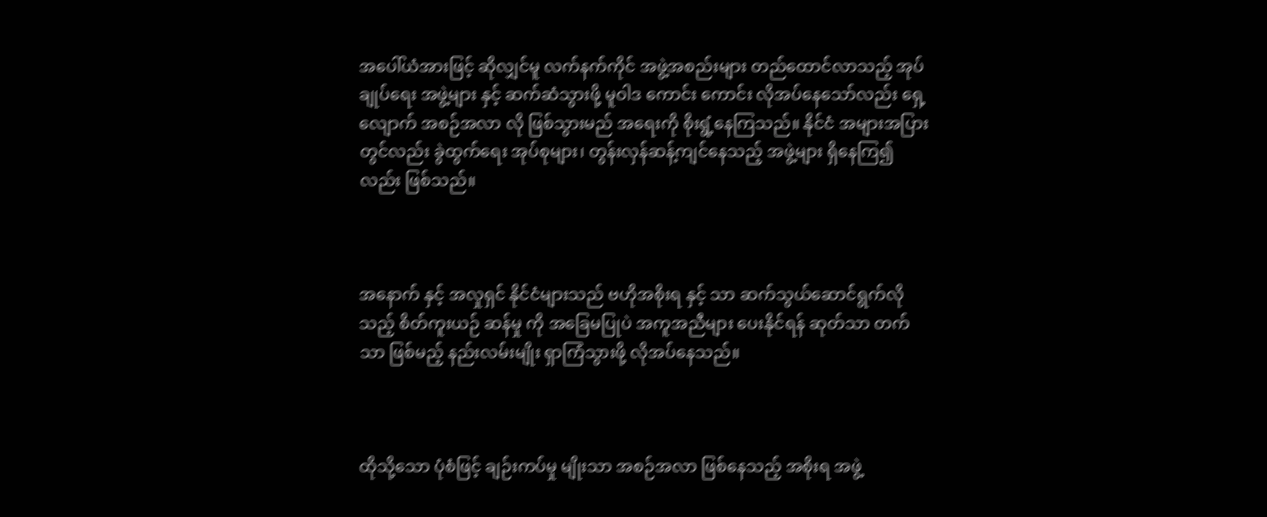အပေါ်ယံအားဖြင့် ဆိုလျှင်မူ လက်နက်ကိုင် အဖွဲ့အစည်းများ တည်ထောင်လာသည့် အုပ်ချုပ်ရေး အဖွဲ့များ နှင့် ဆက်ဆံသွားဖို့ မူဝါဒ ကောင်း ကောင်း လိုအပ်နေသော်လည်း ရှေ့လျောက် အစဉ်အလာ လို ဖြစ်သွားမည် အရေးကို စိုးရွံ့နေကြသည်။ နိုင်ငံ အများအပြားတွင်လည်း ခွဲထွက်ရေး အုပ်စုများ၊ တွန်းလှန်ဆန့်ကျင်နေသည့် အဖွဲ့များ ရှိနေကြ၍လည်း ဖြစ်သည်။



အနောက် နှင့် အလှုရှင် နိုင်ငံများသည် ဗဟိုအစိုးရ နှင့် သာ ဆက်သွယ်ဆောင်ရွက်လိုသည့် စိတ်ကူးယဉ် ဆန်မှု ကို အခြေမပြုပဲ အကူအညီများ ပေးနိုင်ရန် ဆုတ်သာ တက်သာ ဖြစ်မည့် နည်းလမ်းမျိုး ရှာကြံသွားဖို့ လိုအပ်နေသည်။



ထိုသို့သော ပုံစံဖြင့် ချဉ်းကပ်မှု မျိုးသာ အစဉ်အလာ ဖြစ်နေသည့် အစိုးရ အဖွဲ့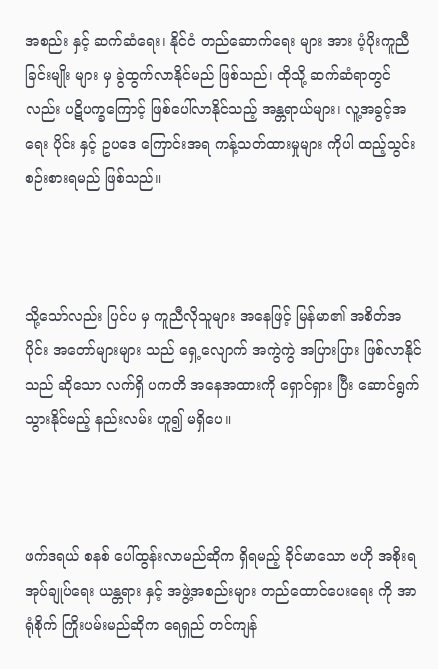အစည်း နှင့် ဆက်ဆံရေး၊ နိုင်ငံ တည်ဆောက်ရေး များ အား ပံ့ပိုးကူညီခြင်းမျိုး များ မှ ခွဲထွက်လာနိုင်မည် ဖြစ်သည်၊ ထိုသို့ ဆက်ဆံရာတွင်လည်း ပဋိပက္ခကြောင့် ဖြစ်ပေါ်လာနိုင်သည့် အန္တရာယ်များ၊ လူ့အခွင့်အရေး ပိုင်း နှင့် ဥပဒေ ကြောင်းအရ ကန့်သတ်ထားမှုများ ကိုပါ ထည့်သွင်းစဉ်းစားရမည် ဖြစ်သည်။



သို့သော်လည်း ပြင်ပ မှ ကူညီလိုသူများ အနေဖြင့် မြန်မာ၏ အစိတ်အပိုင်း အတော်များများ သည် ရှေ့လျောက် အကွဲကွဲ အပြားပြား ဖြစ်လာနိုင်သည် ဆိုသော လက်ရှိ ပကတိ အနေအထားကို ရှောင်ရှား ပြီး ဆောင်ရွက်သွားနိုင်မည့် နည်းလမ်း ဟူ၍ မရှိပေ။



ဖက်ဒရယ် စနစ် ပေါ်ထွန်းလာမည်ဆိုက ရှိရမည့် ခိုင်မာသော ဗဟို အစိုးရ အုပ်ချုပ်ရေး ယန္တရား နှင့် အဖွဲ့အစည်းများ တည်ထောင်ပေးရေး ကို အာရုံစိုက် ကြိုးပမ်းမည်ဆိုက ရေရှည် တင်ကျန်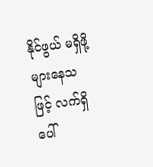နိုင်ဖွယ် မရှိဖို့ များနေသဖြင့် လက်ရှိ ပေါ်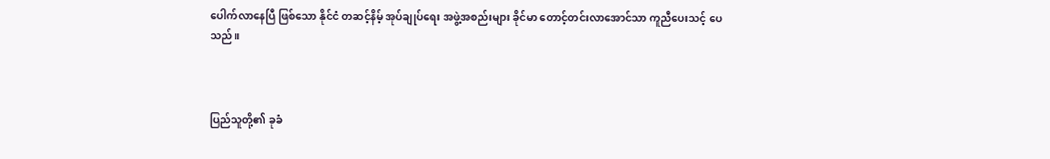ပေါက်လာနေပြီ ဖြစ်သော နိုင်ငံ တဆင့်နိမ့် အုပ်ချုပ်ရေး အဖွဲ့အစည်းများ ခိုင်မာ တောင့်တင်းလာအောင်သာ ကူညီပေးသင့် ပေသည်။



ပြည်သူတို့၏ ခုခံ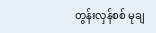တွန်းလှန်စစ် မုချ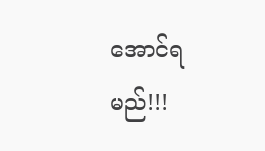အောင်ရမည်!!!